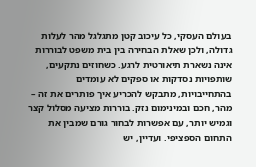בעולם העסקי, כל עיכוב קטן מתגלגל מהר לעלות גדולה, ולכן שאלת הבחירה בין בית משפט לבוררות אינה נשארת תיאורטית לרגע. כשחוזים נתקעים, שותפויות נסדקות או ספקים לא עומדים בהתחייבויות, מתבקש להכריע איך פותרים את זה – מהר, חכם ובמינימום נזק. בוררות מציעה מסלול קצר וגמיש יותר, עם אפשרות לבחור גורם שמבין את התחום הספציפי. ועדיין, יש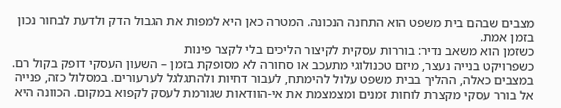מצבים שבהם בית משפט הוא התחנה הנכונה. המטרה כאן היא למפות את הגבול הדק ולדעת לבחור נכון בזמן אמת.
כשזמן הוא משאב נדיר: בוררות עסקית לקיצור הליכים בלי לקצר פינות
כשפרויקט בנייה נעצר, מיזם טכנולוגי מתעכב או סחורה לא מסופקת בזמן – השעון העסקי דופק בקול רם. במצבים כאלה, ההליך בבית משפט עלול להימתח, לעבור דחיות ולהתגלגל לערעורים. במסלול כזה, פנייה אל בורר עסקי מקצרת לוחות זמנים ומצמצמת את אי-הוודאות שגורמת לעסק לקפוא במקום. הכוונה היא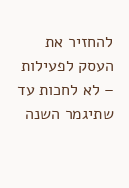להחזיר את העסק לפעילות – לא לחכות עד שתיגמר השנה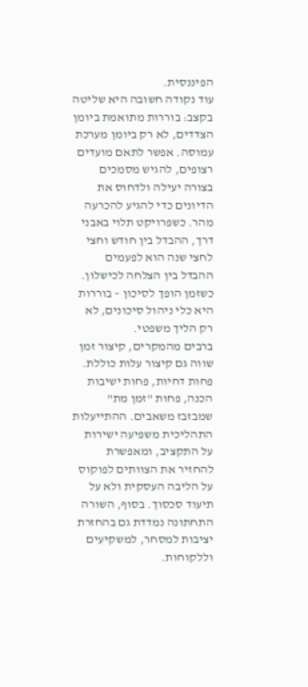הפיננסית.
עוד נקודה חשובה היא שליטה בקצב: בוררות מתואמת ביומן הצדדים, לא רק ביומן מערכת עמוסה. אפשר לתאם מועדים רצופים, להגיש מסמכים בצורה יעילה ולדחוס את הדיונים כדי להגיע להכרעה מהר. כשפרויקט תלוי באבני דרך, ההבדל בין חודש וחצי לחצי שנה הוא לפעמים ההבדל בין הצלחה לכישלון. כשזמן הופך לסיכון – בוררות היא כלי ניהול סיכונים, לא רק הליך משפטי.
ברבים מהמקרים, קיצור זמן שווה גם קיצור עלות כוללת. פחות דחיות, פחות ישיבות הכנה, פחות "זמן מת" שמבזבז משאבים. ההתייעלות התהליכית משפיעה ישירות על התקציב, ומאפשרת להחזיר את הצוותים לפוקוס על הליבה העסקית ולא על תיעוד סכסוך. בסוף, השורה התחתונה נמדדת גם בהחזרת יציבות למסחר, למשקיעים וללקוחות.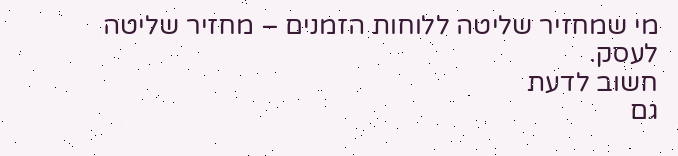מי שמחזיר שליטה ללוחות הזמנים – מחזיר שליטה לעסק.
חשוב לדעת
גם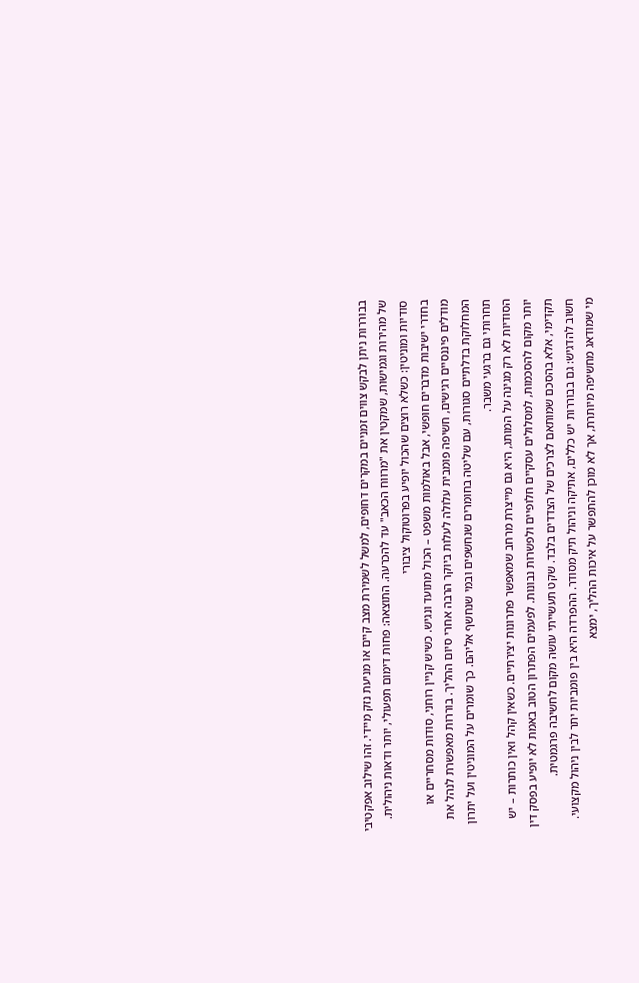בבוררות ניתן לבקש צווים זמניים במקרים דחופים, למשל לשמירת מצב קיים או מניעת נזק מיידי. זהו שילוב אפקטיבי של מהירות וגמישות, שמקטין את "מרווח הכאב" עד להכרעה. התוצאה: פחות דימום תפעולי, יותר ודאות ניהולית.
סודיות ומוניטין: כשלא רוצים שהכול יופיע בפרוטוקול ציבורי
בחדרי ישיבות מדברים חופשי, אבל באולמות משפט – הכול מתועד ונגיש. כשיש קניין רוחני, סודות מסחריים או מודלים פיננסיים רגישים, חשיפה פומבית עלולה לעלות ביוקר הרבה אחרי סיום ההליך. בוררות מאפשרת לנהל את המחלוקת בדלתיים סגורות, עם שליטה בחומרים שנחשפים ובמי שנחשף אליהם. כך שומרים על המוניטין ועל יתרון תחרותי גם ברגעי משבר.
הסודיות לא רק מגינה על המותג, היא גם מייצרת מרחב שמאפשר פתרונות יצירתיים. כשאין קהל ואין כותרות – יש יותר מקום להסכמות, למסלולים עסקיים חלופיים ולפשרות נבונות. לפעמים הפתרון הטוב באמת לא יופיע בפסק דין תקדימי, אלא בהסכם שמותאם לצרכים של הצדדים בלבד. שקט תעשייתי עושה מקום לחשיבה פרגמטית.
חשוב להדגיש: גם בבוררות יש כללים, אתיקה וניהול תיק מסודר. ההפרדה היא בין פומביות יתר לבין ניהול מקצועי. מי שמודאג מחשיפה מיותרת, אך לא מוכן להתפשר על איכות ההליך, ימצא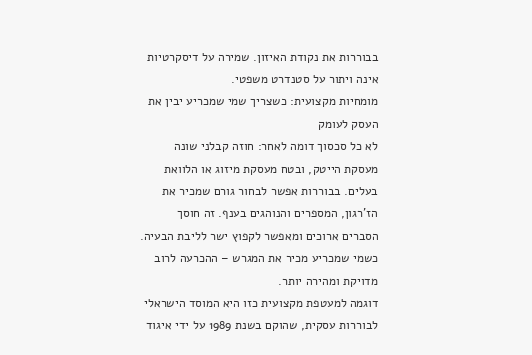בבוררות את נקודת האיזון. שמירה על דיסקרטיות אינה ויתור על סטנדרט משפטי.
מומחיות מקצועית: כשצריך שמי שמכריע יבין את העסק לעומק
לא כל סכסוך דומה לאחר: חוזה קבלני שונה מעסקת הייטק, ובטח מעסקת מיזוג או הלוואת בעלים. בבוררות אפשר לבחור גורם שמכיר את הז'רגון, המספרים והנוהגים בענף. זה חוסך הסברים ארוכים ומאפשר לקפוץ ישר לליבת הבעיה. כשמי שמכריע מכיר את המגרש – ההכרעה לרוב מדויקת ומהירה יותר.
דוגמה למעטפת מקצועית כזו היא המוסד הישראלי לבוררות עסקית, שהוקם בשנת 1989 על ידי איגוד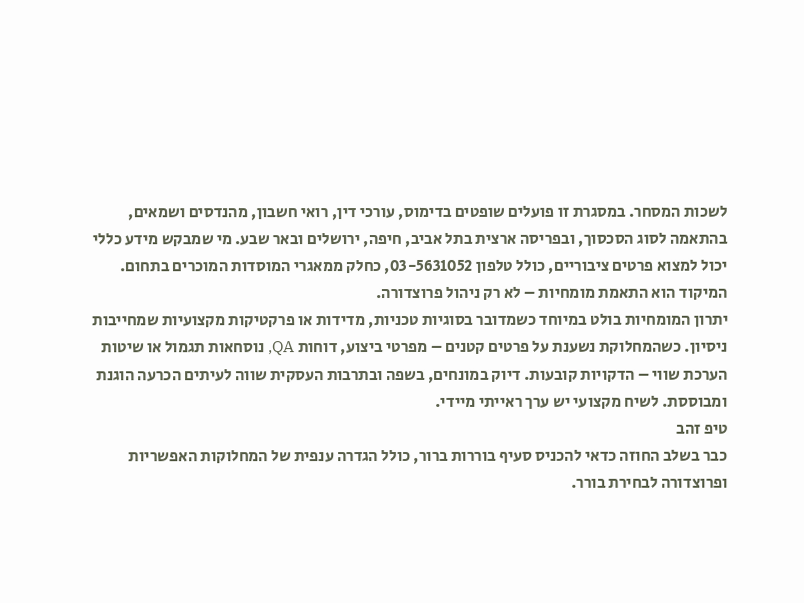לשכות המסחר. במסגרת זו פועלים שופטים בדימוס, עורכי דין, רואי חשבון, מהנדסים ושמאים, בהתאמה לסוג הסכסוך, ובפריסה ארצית בתל אביב, חיפה, ירושלים ובאר שבע. מי שמבקש מידע כללי יכול למצוא פרטים ציבוריים, כולל טלפון 03-5631052, כחלק ממאגרי המוסדות המוכרים בתחום. המיקוד הוא התאמת מומחיות – לא רק ניהול פרוצדורה.
יתרון המומחיות בולט במיוחד כשמדובר בסוגיות טכניות, מדידות או פרקטיקות מקצועיות שמחייבות ניסיון. כשהמחלוקת נשענת על פרטים קטנים – מפרטי ביצוע, דוחות QA, נוסחאות תגמול או שיטות הערכת שווי – הדקויות קובעות. דיוק במונחים, בשפה ובתרבות העסקית שווה לעיתים הכרעה הוגנת ומבוססת. לשיח מקצועי יש ערך ראייתי מיידי.
טיפ זהב
כבר בשלב החוזה כדאי להכניס סעיף בוררות ברור, כולל הגדרה ענפית של המחלוקות האפשריות ופרוצדורה לבחירת בורר.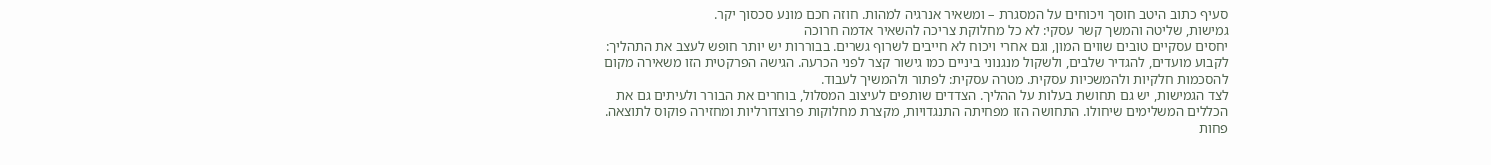סעיף כתוב היטב חוסך ויכוחים על המסגרת – ומשאיר אנרגיה למהות. חוזה חכם מונע סכסוך יקר.
גמישות, שליטה והמשך קשר עסקי: לא כל מחלוקת צריכה להשאיר אדמה חרוכה
יחסים עסקיים טובים שווים המון, וגם אחרי ויכוח לא חייבים לשרוף גשרים. בבוררות יש יותר חופש לעצב את התהליך: לקבוע מועדים, להגדיר שלבים, ולשקול מנגנוני ביניים כמו גישור קצר לפני הכרעה. הגישה הפרקטית הזו משאירה מקום להסכמות חלקיות ולהמשכיות עסקית. מטרה עסקית: לפתור ולהמשיך לעבוד.
לצד הגמישות, יש גם תחושת בעלות על ההליך. הצדדים שותפים לעיצוב המסלול, בוחרים את הבורר ולעיתים גם את הכללים המשלימים שיחולו. התחושה הזו מפחיתה התנגדויות, מקצרת מחלוקות פרוצדורליות ומחזירה פוקוס לתוצאה. פחות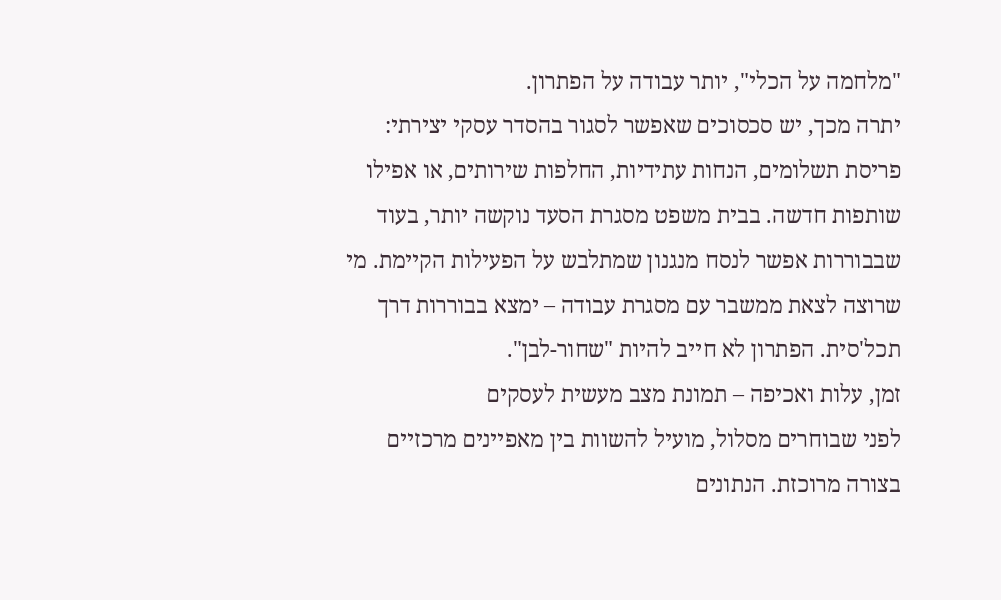"מלחמה על הכלי", יותר עבודה על הפתרון.
יתרה מכך, יש סכסוכים שאפשר לסגור בהסדר עסקי יצירתי: פריסת תשלומים, הנחות עתידיות, החלפות שירותים, או אפילו שותפות חדשה. בבית משפט מסגרת הסעד נוקשה יותר, בעוד שבבוררות אפשר לנסח מנגנון שמתלבש על הפעילות הקיימת. מי שרוצה לצאת ממשבר עם מסגרת עבודה – ימצא בבוררות דרך תכל'סית. הפתרון לא חייב להיות "שחור-לבן".
זמן, עלות ואכיפה – תמונת מצב מעשית לעסקים
לפני שבוחרים מסלול, מועיל להשוות בין מאפיינים מרכזיים בצורה מרוכזת. הנתונים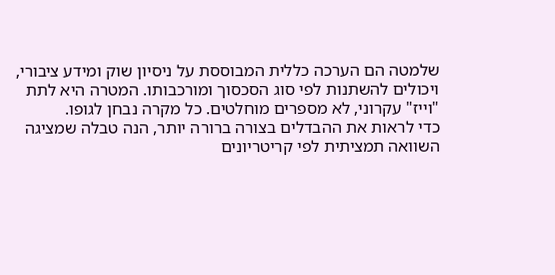שלמטה הם הערכה כללית המבוססת על ניסיון שוק ומידע ציבורי, ויכולים להשתנות לפי סוג הסכסוך ומורכבותו. המטרה היא לתת "וייז" עקרוני, לא מספרים מוחלטים. כל מקרה נבחן לגופו.
כדי לראות את ההבדלים בצורה ברורה יותר, הנה טבלה שמציגה השוואה תמציתית לפי קריטריונים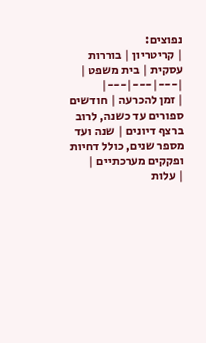נפוצים:
| קריטריון | בוררות עסקית | בית משפט |
|---|---|---|
| זמן להכרעה | חודשים ספורים עד כשנה, לרוב ברצף דיונים | שנה ועד מספר שנים, כולל דחיות ופקקים מערכתיים |
| עלות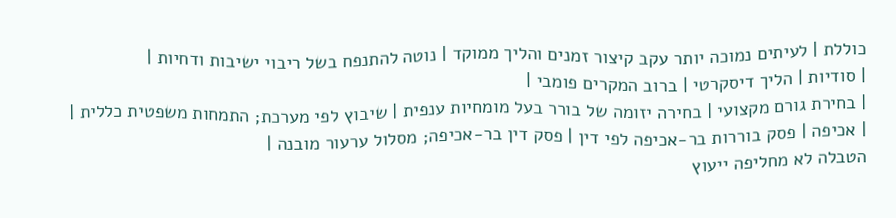כוללת | לעיתים נמוכה יותר עקב קיצור זמנים והליך ממוקד | נוטה להתנפח בשל ריבוי ישיבות ודחיות |
| סודיות | הליך דיסקרטי | ברוב המקרים פומבי |
| בחירת גורם מקצועי | בחירה יזומה של בורר בעל מומחיות ענפית | שיבוץ לפי מערכת; התמחות משפטית כללית |
| אכיפה | פסק בוררות בר-אכיפה לפי דין | פסק דין בר-אכיפה; מסלול ערעור מובנה |
הטבלה לא מחליפה ייעוץ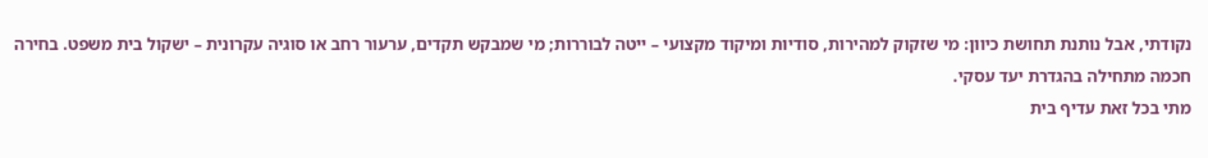נקודתי, אבל נותנת תחושת כיוון: מי שזקוק למהירות, סודיות ומיקוד מקצועי – ייטה לבוררות; מי שמבקש תקדים, ערעור רחב או סוגיה עקרונית – ישקול בית משפט. בחירה חכמה מתחילה בהגדרת יעד עסקי.
מתי בכל זאת עדיף בית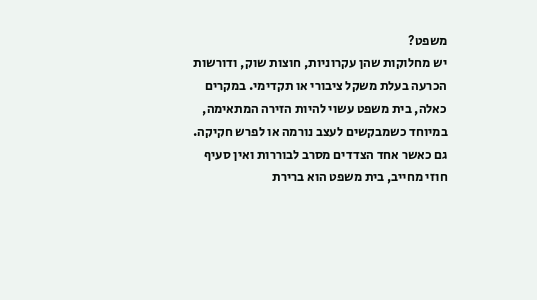משפט?
יש מחלוקות שהן עקרוניות, חוצות שוק, ודורשות הכרעה בעלת משקל ציבורי או תקדימי. במקרים כאלה, בית משפט עשוי להיות הזירה המתאימה, במיוחד כשמבקשים לעצב נורמה או לפרש חקיקה. גם כאשר אחד הצדדים מסרב לבוררות ואין סעיף חוזי מחייב, בית משפט הוא ברירת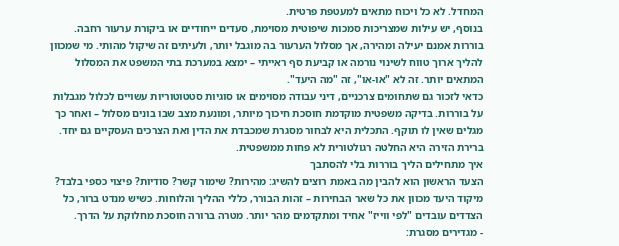המחדל. לא כל ויכוח מתאים למעטפת פרטית.
בנוסף, יש עילות שמצריכות סמכות שיפוטית מסוימת, סעדים ייחודיים או ביקורת ערעור רחבה. בוררות אמנם יעילה ומהירה, אך מסלול הערעור בה מוגבל יותר, ולעיתים זה שיקול מהותי. מי שמכוון להליך ארוך טווח לשינוי נורמה או קביעת סף ראייתי – ימצא במערכת בתי המשפט את המסלול המתאים יותר. זה לא "או-או", זה "מה היעד".
כדאי לזכור גם שתחומים צרכניים, דיני עבודה מסוימים או סוגיות סטטוטוריות עשויים לכלול מגבלות על בוררות. בדיקה משפטית מוקדמת חוסכת חיכוך מיותר, ומונעת מצב שבו בונים מסלול – ואחר כך מגלים שאין לו תוקף. התכלית היא לבחור מסגרת שמכבדת את הדין ואת הצרכים העסקיים גם יחד. ברירת הזירה היא החלטה רגולטורית לא פחות ממשפטית.
איך מתחילים הליך בוררות בלי להסתבך
הצעד הראשון הוא להבין מה באמת רוצים להשיג: מהירות? שימור קשר? סודיות? פיצוי כספי בלבד? מיקוד היעד מכוון את כל שאר הבחירות – זהות הבורר, כללי ההליך והלוחות. כשיש מנדט ברור, כל הצדדים עובדים "לפי ווייז" אחיד ומתקדמים מהר יותר. מטרה ברורה חוסכת מחלוקת על הדרך.
- מגדירים מסגרת: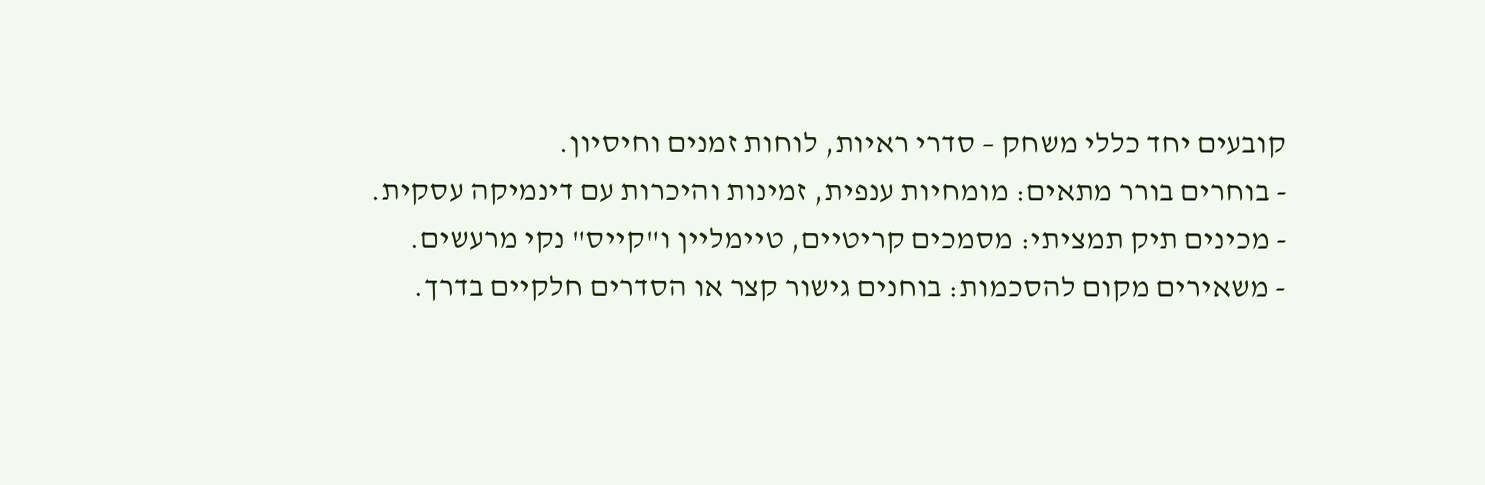קובעים יחד כללי משחק – סדרי ראיות, לוחות זמנים וחיסיון.
- בוחרים בורר מתאים: מומחיות ענפית, זמינות והיכרות עם דינמיקה עסקית.
- מכינים תיק תמציתי: מסמכים קריטיים, טיימליין ו"קייס" נקי מרעשים.
- משאירים מקום להסכמות: בוחנים גישור קצר או הסדרים חלקיים בדרך.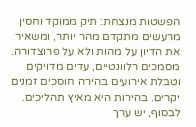הפשטות מנצחת: תיק ממוקד וחסין מרעשים מתקדם מהר יותר, ומשאיר את הדיון על מהות ולא על פרוצדורה. מסמכים רלוונטיים, עדים מדויקים וטבלת אירועים בהירה חוסכים זמנים יקרים. בהירות היא מאיץ תהליכים.
לבסוף, יש ערך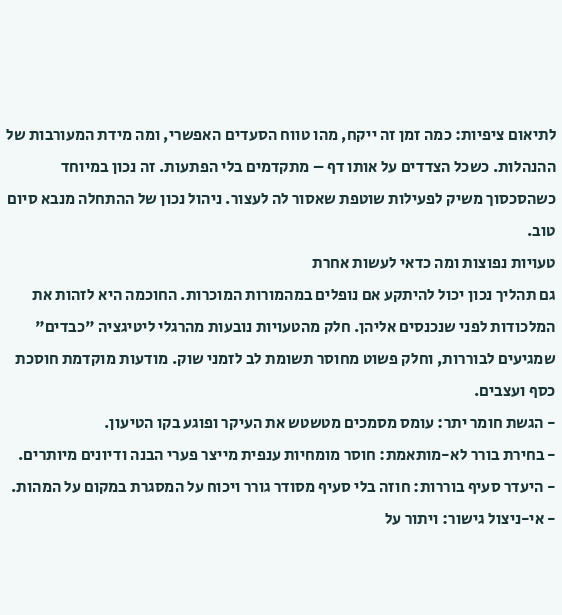לתיאום ציפיות: כמה זמן זה ייקח, מהו טווח הסעדים האפשרי, ומה מידת המעורבות של ההנהלות. כשכל הצדדים על אותו דף – מתקדמים בלי הפתעות. זה נכון במיוחד כשהסכסוך משיק לפעילות שוטפת שאסור לה לעצור. ניהול נכון של ההתחלה מנבא סיום טוב.
טעויות נפוצות ומה כדאי לעשות אחרת
גם תהליך נכון יכול להיתקע אם נופלים במהמורות המוכרות. החוכמה היא לזהות את המלכודות לפני שנכנסים אליהן. חלק מהטעויות נובעות מהרגלי ליטיגציה "כבדים" שמגיעים לבוררות, וחלק פשוט מחוסר תשומת לב לזמני שוק. מודעות מוקדמת חוסכת כסף ועצבים.
- הגשת חומר יתר: עומס מסמכים מטשטש את העיקר ופוגע בקו הטיעון.
- בחירת בורר לא-מותאמת: חוסר מומחיות ענפית מייצר פערי הבנה ודיונים מיותרים.
- היעדר סעיף בוררות: חוזה בלי סעיף מסודר גורר ויכוח על המסגרת במקום על המהות.
- אי-ניצול גישור: ויתור על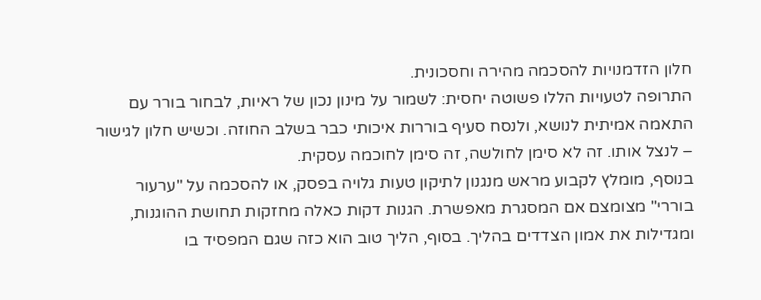חלון הזדמנויות להסכמה מהירה וחסכונית.
התרופה לטעויות הללו פשוטה יחסית: לשמור על מינון נכון של ראיות, לבחור בורר עם התאמה אמיתית לנושא, ולנסח סעיף בוררות איכותי כבר בשלב החוזה. וכשיש חלון לגישור – לנצל אותו. זה לא סימן לחולשה, זה סימן לחוכמה עסקית.
בנוסף, מומלץ לקבוע מראש מנגנון לתיקון טעות גלויה בפסק, או להסכמה על "ערעור בוררי" מצומצם אם המסגרת מאפשרת. הגנות דקות כאלה מחזקות תחושת ההוגנות, ומגדילות את אמון הצדדים בהליך. בסוף, הליך טוב הוא כזה שגם המפסיד בו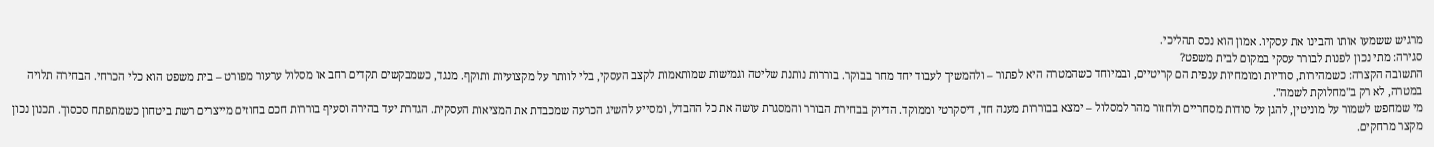מרגיש ששמעו אותו והבינו את עסקיו. אמון הוא נכס תהליכי.
סגירה: מתי נכון לפנות לבורר עסקי במקום לבית משפט?
התשובה הקצרה: כשמהירות, סודיות ומומחיות ענפית הם קריטיים, ובמיוחד כשהמטרה היא לפתור – ולהמשיך לעבוד יחד מחר בבוקר. בוררות נותנת שליטה וגמישות שמותאמות לקצב העסקי, בלי לוותר על מקצועיות ותוקף. מנגד, כשמבקשים תקדים רחב או מסלול ערעור מפורט – בית משפט הוא כלי הכרחי. הבחירה תלויה במטרה, לא רק ב"מחלוקת לשמה".
מי שמחפש לשמור על מוניטין, להגן על סודות מסחריים ולחזור מהר למסלול – ימצא בבוררות מענה חד, דיסקרטי וממוקד. הדיוק בבחירת הבורר והמסגרת עושה את כל ההבדל, ומסייע להשיג הכרעה שמכבדת את המציאות העסקית. הגדרת יעד בהירה וסעיף בוררות חכם בחוזים מייצרים רשת ביטחון כשמתפתח סכסוך. תכנון נכון מקצר מרחקים.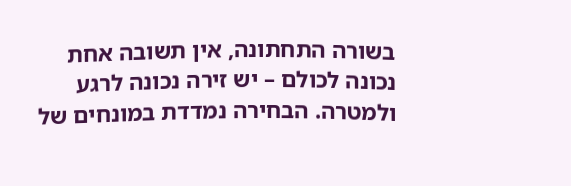בשורה התחתונה, אין תשובה אחת נכונה לכולם – יש זירה נכונה לרגע ולמטרה. הבחירה נמדדת במונחים של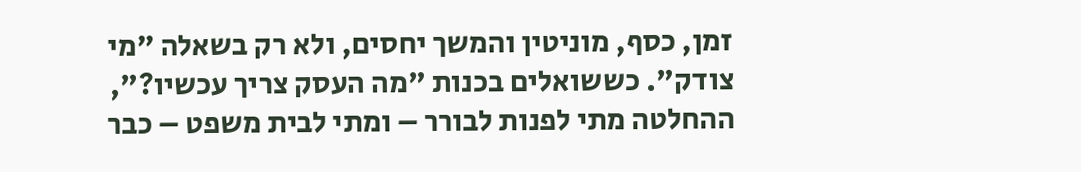זמן, כסף, מוניטין והמשך יחסים, ולא רק בשאלה "מי צודק". כששואלים בכנות "מה העסק צריך עכשיו?", ההחלטה מתי לפנות לבורר – ומתי לבית משפט – כבר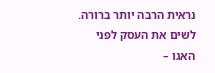נראית הרבה יותר ברורה. לשים את העסק לפני האגו –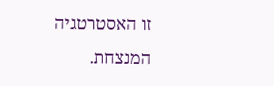זו האסטרטגיה המנצחת.